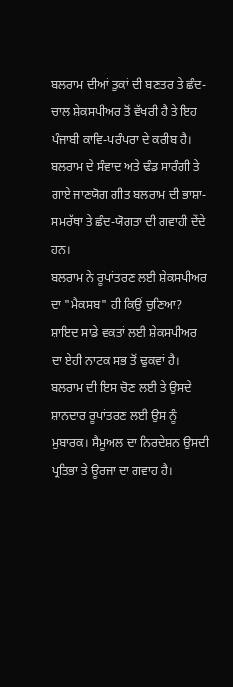ਬਲਰਾਮ ਦੀਆਂ ਤੁਕਾਂ ਦੀ ਬਣਤਰ ਤੇ ਛੰਦ-ਚਾਲ ਸ਼ੇਕਸਪੀਅਰ ਤੋਂ ਵੱਖਰੀ ਹੈ ਤੇ ਇਹ ਪੰਜਾਬੀ ਕਾਵਿ-ਪਰੰਪਰਾ ਦੇ ਕਰੀਬ ਹੈ। ਬਲਰਾਮ ਦੇ ਸੰਵਾਦ ਅਤੇ ਢੰਡ ਸਾਰੰਗੀ ਤੇ ਗਾਏ ਜਾਣਯੋਗ ਗੀਤ ਬਲਰਾਮ ਦੀ ਭਾਸ਼ਾ-ਸਮਰੱਥਾ ਤੇ ਛੰਦ-ਯੋਗਤਾ ਦੀ ਗਵਾਹੀ ਦੇਂਦੇ ਹਨ।
ਬਲਰਾਮ ਨੇ ਰੂਪਾਂਤਰਣ ਲਈ ਸ਼ੇਕਸਪੀਅਰ ਦਾ "ਮੈਕਸਬ" ਹੀ ਕਿਉਂ ਚੁਣਿਆ? ਸ਼ਾਇਦ ਸਾਡੇ ਵਕਤਾਂ ਲਈ ਸ਼ੇਕਸਪੀਅਰ ਦਾ ਏਹੀ ਨਾਟਕ ਸਭ ਤੋਂ ਢੁਕਵਾਂ ਹੈ। ਬਲਰਾਮ ਦੀ ਇਸ ਚੋਣ ਲਈ ਤੇ ਉਸਦੇ ਸ਼ਾਨਦਾਰ ਰੂਪਾਂਤਰਣ ਲਈ ਉਸ ਨੂੰ ਮੁਬਾਰਕ। ਸੈਮੂਅਲ ਦਾ ਨਿਰਦੇਸ਼ਨ ਉਸਦੀ ਪ੍ਰਤਿਭਾ ਤੇ ਊਰਜਾ ਦਾ ਗਵਾਹ ਹੈ।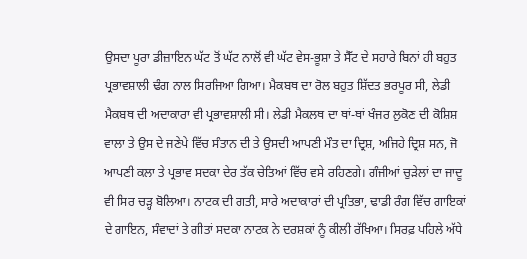ਉਸਦਾ ਪੂਰਾ ਡੀਜ਼ਾਇਨ ਘੱਟ ਤੋਂ ਘੱਟ ਨਾਲੋਂ ਵੀ ਘੱਟ ਵੇਸ-ਭੂਸ਼ਾ ਤੇ ਸੈੱਟ ਦੇ ਸਹਾਰੇ ਬਿਨਾਂ ਹੀ ਬਹੁਤ ਪ੍ਰਭਾਵਸ਼ਾਲੀ ਢੰਗ ਨਾਲ ਸਿਰਜਿਆ ਗਿਆ। ਮੈਕਬਥ ਦਾ ਰੋਲ ਬਹੁਤ ਸ਼ਿੱਦਤ ਭਰਪੂਰ ਸੀ, ਲੇਡੀ ਮੈਕਬਥ ਦੀ ਅਦਾਕਾਰਾ ਵੀ ਪ੍ਰਭਾਵਸ਼ਾਲੀ ਸੀ। ਲੇਡੀ ਮੈਕਲਥ ਦਾ ਥਾਂ-ਥਾਂ ਖੰਜਰ ਲੁਕੋਣ ਦੀ ਕੋਸ਼ਿਸ਼ ਵਾਲਾ ਤੇ ਉਸ ਦੇ ਜਣੇਪੇ ਵਿੱਚ ਸੰਤਾਨ ਦੀ ਤੇ ਉਸਦੀ ਆਪਣੀ ਮੌਤ ਦਾ ਦ੍ਰਿਸ਼, ਅਜਿਹੇ ਦ੍ਰਿਸ਼ ਸਨ, ਜੋ ਆਪਣੀ ਕਲਾ ਤੇ ਪ੍ਰਭਾਵ ਸਦਕਾ ਦੇਰ ਤੱਕ ਚੇਤਿਆਂ ਵਿੱਚ ਵਸੇ ਰਹਿਣਗੇ। ਗੰਜੀਆਂ ਚੁੜੇਲਾਂ ਦਾ ਜਾਦੂ ਵੀ ਸਿਰ ਚੜ੍ਹ ਬੋਲਿਆ। ਨਾਟਕ ਦੀ ਗਤੀ, ਸਾਰੇ ਅਦਾਕਾਰਾਂ ਦੀ ਪ੍ਰਤਿਭਾ, ਢਾਡੀ ਰੰਗ ਵਿੱਚ ਗਾਇਕਾਂ ਦੇ ਗਾਇਨ, ਸੰਵਾਦਾਂ ਤੇ ਗੀਤਾਂ ਸਦਕਾ ਨਾਟਕ ਨੇ ਦਰਸ਼ਕਾਂ ਨੂੰ ਕੀਲੀ ਰੱਖਿਆ। ਸਿਰਫ਼ ਪਹਿਲੇ ਅੱਧੇ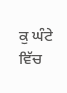ਕੁ ਘੰਟੇ ਵਿੱਚ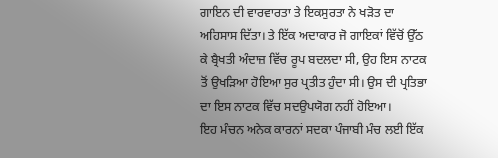ਗਾਇਨ ਦੀ ਵਾਰਵਾਰਤਾ ਤੇ ਇਕਸੁਰਤਾ ਨੇ ਖੜੋਤ ਦਾ ਅਹਿਸਾਸ ਦਿੱਤਾ। ਤੇ ਇੱਕ ਅਦਾਕਾਰ ਜੋ ਗਾਇਕਾਂ ਵਿੱਚੋਂ ਉੱਠ ਕੇ ਬ੍ਰੈਖਤੀ ਅੰਦਾਜ਼ ਵਿੱਚ ਰੂਪ ਬਦਲਦਾ ਸੀ, ਉਹ ਇਸ ਨਾਟਕ ਤੋਂ ਉਖੜਿਆ ਹੋਇਆ ਸੁਰ ਪ੍ਰਤੀਤ ਹੁੰਦਾ ਸੀ। ਉਸ ਦੀ ਪ੍ਰਤਿਭਾ ਦਾ ਇਸ ਨਾਟਕ ਵਿੱਚ ਸਦਉਪਯੋਗ ਨਹੀਂ ਹੋਇਆ।
ਇਹ ਮੰਚਨ ਅਨੇਕ ਕਾਰਨਾਂ ਸਦਕਾ ਪੰਜਾਬੀ ਮੰਚ ਲਈ ਇੱਕ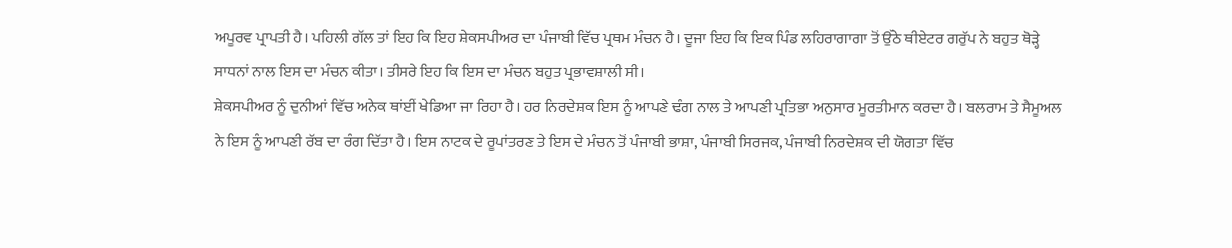ਅਪੂਰਵ ਪ੍ਰਾਪਤੀ ਹੈ। ਪਹਿਲੀ ਗੱਲ ਤਾਂ ਇਹ ਕਿ ਇਹ ਸ਼ੇਕਸਪੀਅਰ ਦਾ ਪੰਜਾਬੀ ਵਿੱਚ ਪ੍ਰਥਮ ਮੰਚਨ ਹੈ। ਦੂਜਾ ਇਹ ਕਿ ਇਕ ਪਿੰਡ ਲਹਿਰਾਗਾਗਾ ਤੋਂ ਉੱਠੇ ਥੀਏਟਰ ਗਰੁੱਪ ਨੇ ਬਹੁਤ ਥੋੜ੍ਹੇ ਸਾਧਨਾਂ ਨਾਲ ਇਸ ਦਾ ਮੰਚਨ ਕੀਤਾ। ਤੀਸਰੇ ਇਹ ਕਿ ਇਸ ਦਾ ਮੰਚਨ ਬਹੁਤ ਪ੍ਰਭਾਵਸ਼ਾਲੀ ਸੀ।
ਸ਼ੇਕਸਪੀਅਰ ਨੂੰ ਦੁਨੀਆਂ ਵਿੱਚ ਅਨੇਕ ਥਾਂਈਂ ਖੇਡਿਆ ਜਾ ਰਿਹਾ ਹੈ। ਹਰ ਨਿਰਦੇਸ਼ਕ ਇਸ ਨੂੰ ਆਪਣੇ ਢੰਗ ਨਾਲ ਤੇ ਆਪਣੀ ਪ੍ਰਤਿਭਾ ਅਨੁਸਾਰ ਮੂਰਤੀਮਾਨ ਕਰਦਾ ਹੈ। ਬਲਰਾਮ ਤੇ ਸੈਮੂਅਲ ਨੇ ਇਸ ਨੂੰ ਆਪਣੀ ਰੱਬ ਦਾ ਰੰਗ ਦਿੱਤਾ ਹੈ। ਇਸ ਨਾਟਕ ਦੇ ਰੂਪਾਂਤਰਣ ਤੇ ਇਸ ਦੇ ਮੰਚਨ ਤੋਂ ਪੰਜਾਬੀ ਭਾਸ਼ਾ, ਪੰਜਾਬੀ ਸਿਰਜਕ, ਪੰਜਾਬੀ ਨਿਰਦੇਸ਼ਕ ਦੀ ਯੋਗਤਾ ਵਿੱਚ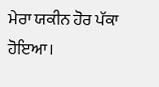ਮੇਰਾ ਯਕੀਨ ਹੋਰ ਪੱਕਾ ਹੋਇਆ।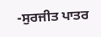-ਸੁਰਜੀਤ ਪਾਤਰ